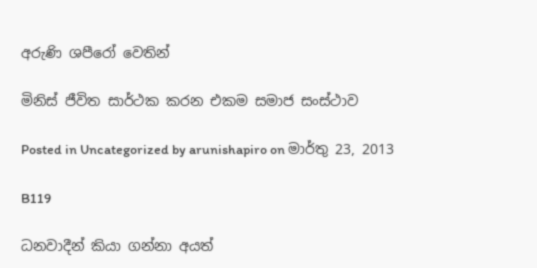අරුණි ශපීරෝ‍ වෙතින්

මිනිස් ජීවිත සාර්ථක කරන එකම සමාජ සංස්ථාව

Posted in Uncategorized by arunishapiro on මාර්තු 23, 2013

B119

ධනවාදීන් කියා ගන්නා අයත්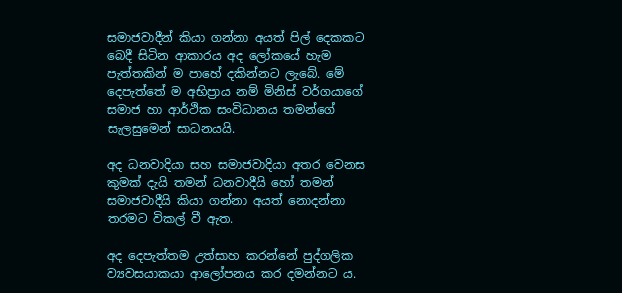සමාජවාදීන් කියා ගන්නා අයත් පිල් දෙකකට බෙදී සිටින ආකාරය අද ලෝකයේ හැම පැත්තකින් ම පාහේ දකින්නට ලැබේ. මේ දෙපැත්තේ ම අභිප්‍රාය නම් මිනිස් වර්ගයාගේ සමාජ හා ආර්ථික සංවිධානය තමන්ගේ සැලසුමෙන් සාධනයයි.

අද ධනවාදියා සහ සමාජවාදියා අතර වෙනස කුමක් දැයි තමන් ධනවාදීයි හෝ තමන් සමාජවාදීයි කියා ගන්නා අයත් නොදන්නා තරමට විකල් වී ඇත.

අද දෙපැත්තම උත්සාහ කරන්නේ පුද්ගලික ව්‍යවසයාකයා ආලෝපනය කර දමන්නට ය.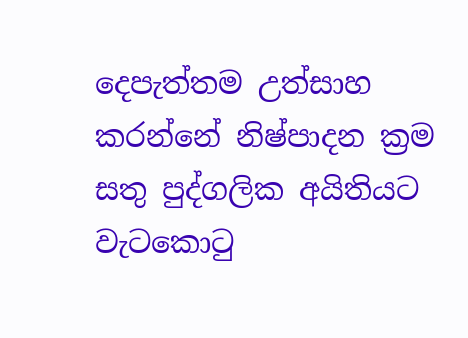දෙපැත්තම උත්සාහ කරන්නේ නිෂ්පාදන ක්‍රම සතු පුද්ගලික අයිතියට වැටකොටු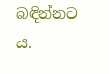බඳින්නට ය.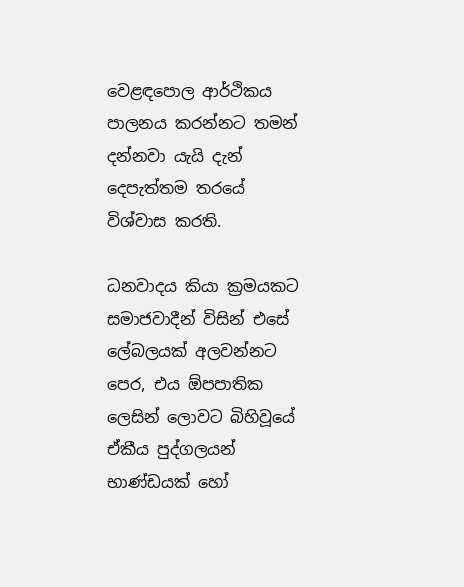වෙළඳපොල ආර්ථිකය පාලනය කරන්නට තමන් දන්නවා යැයි දැන් දෙපැත්තම තරයේ විශ්වාස කරති.

ධනවාදය කියා ක්‍රමයකට සමාජවාදීන් විසින් එසේ ලේබලයක් අලවන්නට පෙර, එය ඕපපාතික ලෙසින් ලොවට බිහිවූයේ ඒකීය පුද්ගලයන් භාණ්ඩයක් හෝ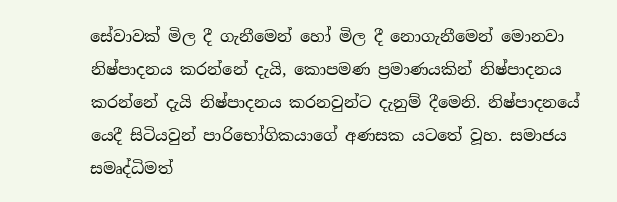සේවාවක් මිල දී ගැනීමෙන් හෝ මිල දී නොගැනීමෙන් මොනවා නිෂ්පාදනය කරන්නේ දැයි, කොපමණ ප්‍රමාණයකින් නිෂ්පාදනය කරන්නේ දැයි නිෂ්පාදනය කරනවුන්ට දැනුම් දීමෙනි. නිෂ්පාදනයේ යෙදී සිටියවුන් පාරිභෝගිකයාගේ අණසක යටතේ වූහ. සමාජය සමෘද්ධිමත්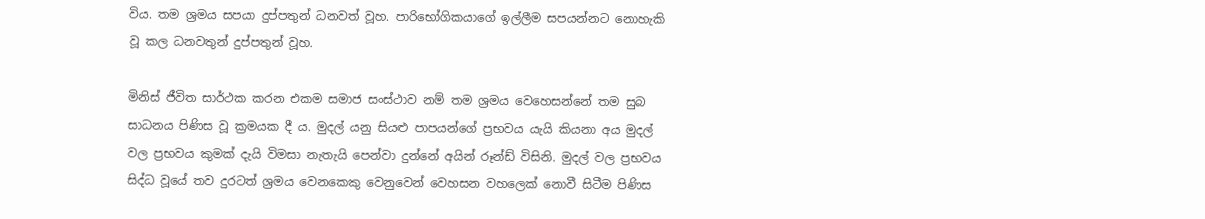විය. තම ශ්‍රමය සපයා දුප්පතුන් ධනවත් වූහ. පාරිභෝගිකයාගේ ඉල්ලීම සපයන්නට නොහැකි වූ කල ධනවතුන් දුප්පතුන් වූහ.

මිනිස් ජීවිත සාර්ථක කරන එකම සමාජ සංස්ථාව නම් තම ශ්‍රමය වෙහෙසන්නේ තම සුබ සාධනය පිණිස වූ ක්‍රමයක දී ය. මුදල් යනු සියළු පාපයන්ගේ ප්‍රභවය යැයි කියනා අය මුදල් වල ප්‍රභවය කුමක් දැයි විමසා නැතැයි පෙන්වා දුන්නේ අයින් රූන්ඩ් විසිනි. මුදල් වල ප්‍රභවය සිද්ධ වූයේ තව දුරටත් ශ්‍රමය වෙනකෙකු වෙනුවෙන් වෙහසන වහලෙක් නොවී සිටීම පිණිස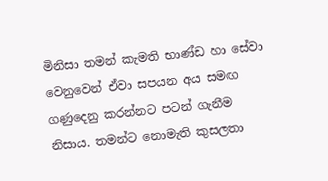මිනිසා තමන් කැමති භාණ්ඩ හා සේවා වෙනුවෙන් ඒවා සපයන අය සමඟ ගණුදෙනු කරන්නට පටන් ගැනීම නිසාය. තමන්ට නොමැති කුසලතා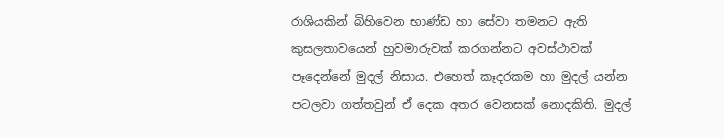රාශියකින් බිහිවෙන භාණ්ඩ හා සේවා තමනට ඇති කුසලතාවයෙන් හුවමාරුවක් කරගන්නට අවස්ථාවක් පෑදෙන්නේ මුදල් නිසාය. එහෙත් කෑදරකම හා මුදල් යන්න පටලවා ගත්තවුන් ඒ දෙක අතර වෙනසක් නොදකිති. මුදල්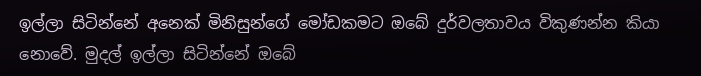ඉල්ලා සිටින්නේ අනෙක් මිනිසුන්ගේ මෝඩකමට ඔබේ දුර්වලතාවය විකුණන්න කියා නොවේ. මුදල් ඉල්ලා සිටින්නේ ඔබේ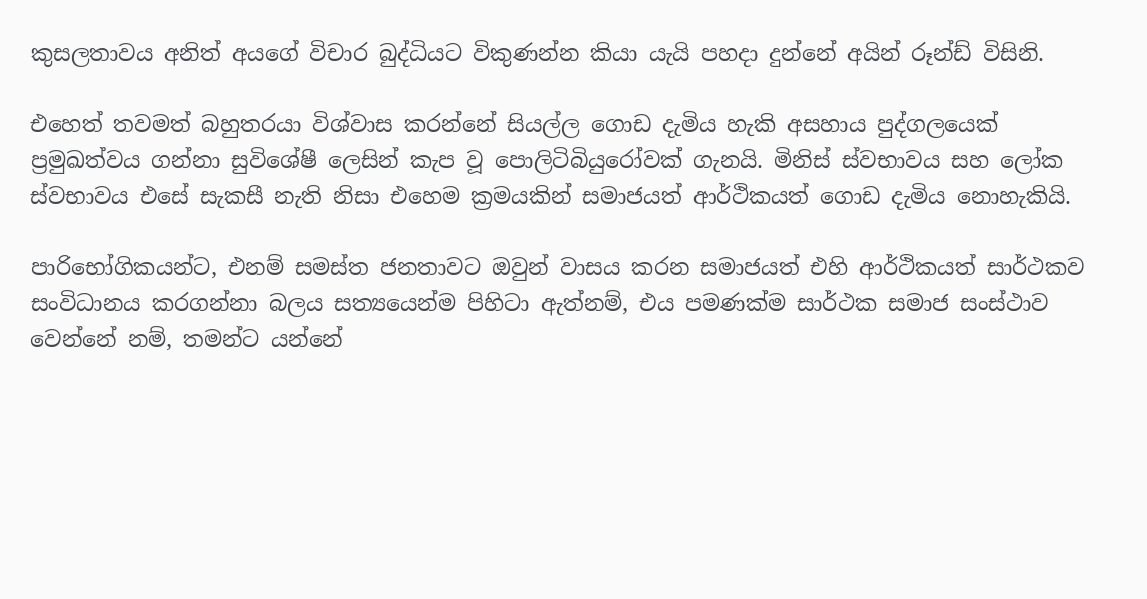කුසලතාවය අනිත් අයගේ විචාර බුද්ධියට විකුණන්න කියා යැයි පහදා දුන්නේ අයින් රූන්ඩ් විසිනි.

එහෙත් තවමත් බහුතරයා විශ්වාස කරන්නේ සියල්ල ගොඩ දැමිය හැකි අසහාය පුද්ගලයෙක් ප්‍රමුඛත්වය ගන්නා සුවිශේෂී ලෙසින් කැප වූ පොලිටිබියුරෝවක් ගැනයි. මිනිස් ස්වභාවය සහ ලෝක ස්වභාවය එසේ සැකසී නැති නිසා එහෙම ක්‍රමයකින් සමාජයත් ආර්ථිකයත් ගොඩ දැමිය නොහැකියි.

පාරිභෝගිකයන්ට, එනම් සමස්ත ජනතාවට ඔවුන් වාසය කරන සමාජයත් එහි ආර්ථිකයත් සාර්ථකව සංවිධානය කරගන්නා බලය සත්‍යයෙන්ම පිහිටා ඇත්නම්, එය පමණක්ම සාර්ථක සමාජ සංස්ථාව වෙන්නේ නම්, තමන්ට යන්නේ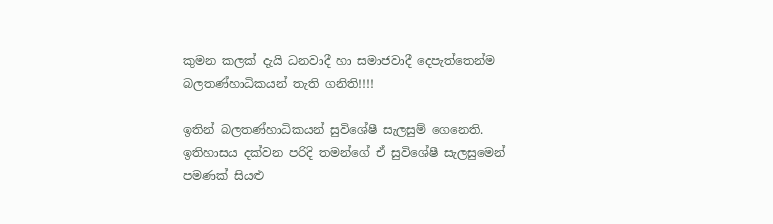කුමන කලක් දැයි ධනවාදී හා සමාජවාදී දෙපැත්තෙන්ම බලතණ්හාධිකයන් තැති ගනිති!!!!

ඉතින් බලතණ්හාධිකයන් සුවිශේෂී සැලසුම් ගෙනෙති. ඉතිහාසය දක්වන පරිදි තමන්ගේ ඒ සුවිශේෂී සැලසුමෙන් පමණක් සියළු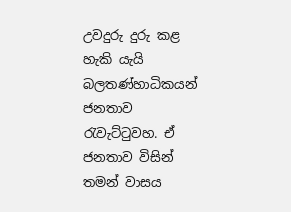උවදුරු දුරු කළ හැකි යැයි බලතණ්හාධිකයන් ජනතාව රැවැට්ටුවහ. ඒ ජනතාව විසින් තමන් වාසය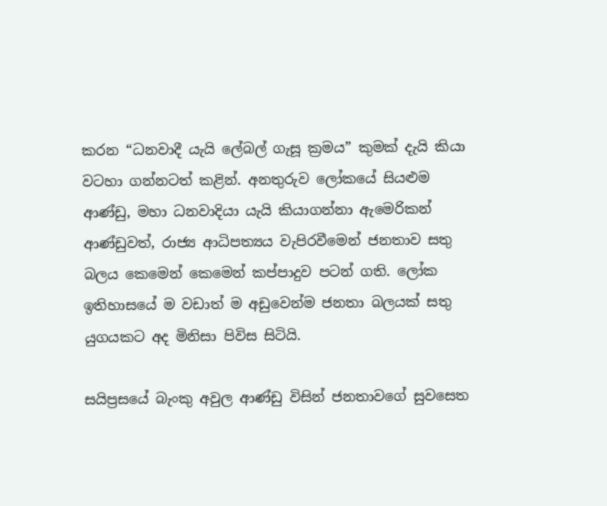කරන “ධනවාදී යැයි ලේබල් ගැසූ ක්‍රමය” කුමක් දැයි කියා වටහා ගන්නටත් කළින්. අනතුරුව ලෝකයේ සියළුම ආණ්ඩු, මහා ධනවාදියා යැයි කියාගන්නා ඇමෙරිකන් ආණ්ඩුවත්, රාජ්‍ය ආධිපත්‍යය වැපිරවීමෙන් ජනතාව සතු බලය කෙමෙන් කෙමෙන් කප්පාදුව පටන් ගති. ලෝක ඉතිහාසයේ ම වඩාත් ම අඩුවෙන්ම ජනතා බලයක් සතු යුගයකට අද මිනිසා පිවිස සිටියි.

සයිප්‍රසයේ බැංකු අවුල ආණ්ඩු විසින් ජනතාවගේ සුවසෙත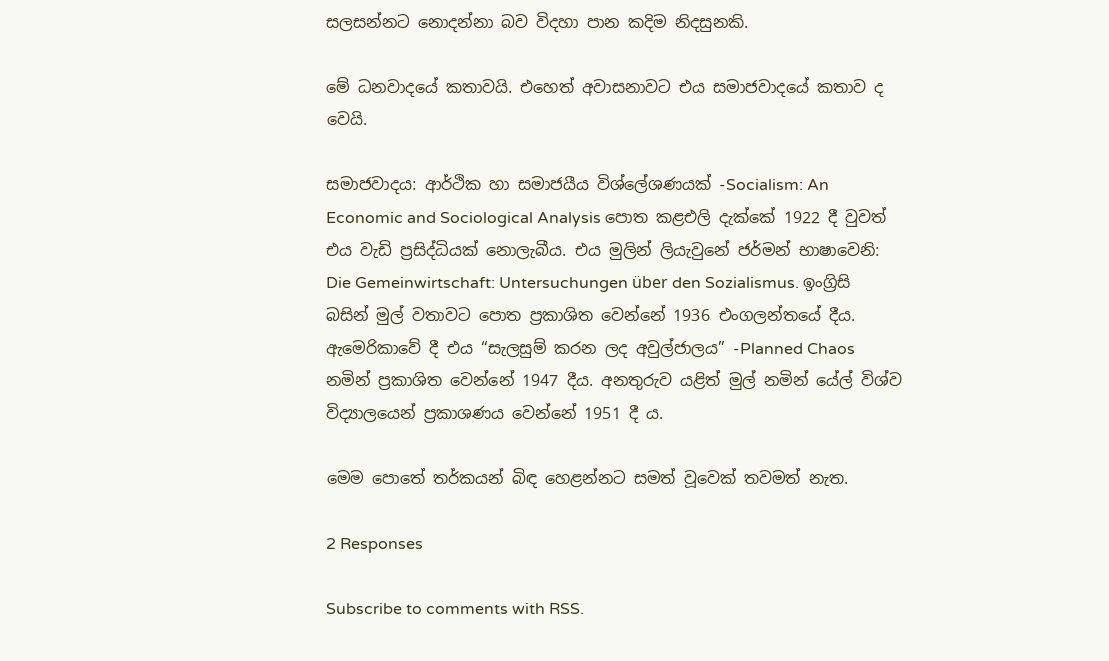සලසන්නට නොදන්නා බව විදහා පාන කදිම නිදසුනකි.

මේ ධනවාදයේ කතාවයි. එහෙත් අවාසනාවට එය සමාජවාදයේ කතාව ද වෙයි.

සමාජවාදය: ආර්ථික හා සමාජයීය විශ්ලේශණයක් -Socialism: An Economic and Sociological Analysis පොත කළඑලි දැක්කේ 1922 දී වුවත් එය වැඩි ප්‍රසිද්ධියක් නොලැබීය. එය මුලින් ලියැවුනේ ජර්මන් භාෂාවෙනි: Die Gemeinwirtschaft: Untersuchungen über den Sozialismus. ඉංග්‍රිසි බසින් මුල් වතාවට පොත ප්‍රකාශිත වෙන්නේ 1936 එංගලන්තයේ දීය. ඇමෙරිකාවේ දී එය “සැලසුම් කරන ලද අවුල්ජාලය” -Planned Chaos නමින් ප්‍රකාශිත වෙන්නේ 1947 දීය. අනතුරුව යළිත් මුල් නමින් යේල් විශ්ව විද්‍යාලයෙන් ප්‍රකාශණය වෙන්නේ 1951 දී ය.

මෙම පොතේ තර්කයන් බිඳ හෙළන්නට සමත් වූවෙක් තවමත් නැත.

2 Responses

Subscribe to comments with RSS.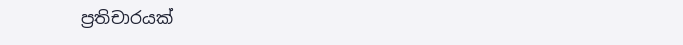ප්‍රතිචාරයක්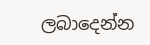ලබාදෙන්න